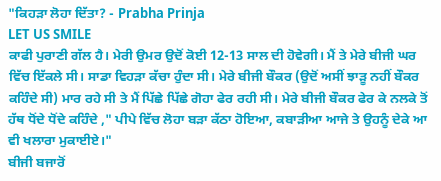"ਕਿਹੜਾ ਲੋਹਾ ਦਿੱਤਾ? - Prabha Prinja
LET US SMILE
ਕਾਫੀ ਪੁਰਾਣੀ ਗੱਲ ਹੈ। ਮੇਰੀ ਉਮਰ ਉਦੋਂ ਕੋਈ 12-13 ਸਾਲ ਦੀ ਹੋਵੇਗੀ। ਮੈਂ ਤੇ ਮੇਰੇ ਬੀਜੀ ਘਰ ਵਿੱਚ ਇੱਕਲੇ ਸੀ। ਸਾਡਾ ਵਿਹੜਾ ਕੱਚਾ ਹੁੰਦਾ ਸੀ। ਮੇਰੇ ਬੀਜੀ ਬੌਕਰ (ਉਦੋਂ ਅਸੀਂ ਝਾੜੂ ਨਹੀਂ ਬੌਕਰ ਕਹਿੰਦੇ ਸੀ) ਮਾਰ ਰਹੇ ਸੀ ਤੇ ਮੈਂ ਪਿੱਛੇ ਪਿੱਛੇ ਗੋਹਾ ਫੇਰ ਰਹੀ ਸੀ। ਮੇਰੇ ਬੀਜੀ ਬੌਕਰ ਫੇਰ ਕੇ ਨਲਕੇ ਤੋਂ ਹੱਥ ਧੋਂਦੇ ਧੋਂਦੇ ਕਹਿੰਦੇ ," ਪੀਪੇ ਵਿੱਚ ਲੋਹਾ ਬੜਾ ਕੱਠਾ ਹੋਇਆ, ਕਬਾੜੀਆ ਆਜੇ ਤੇ ਉਹਨੂੰ ਦੇਕੇ ਆ ਵੀ ਖਲਾਰਾ ਮੁਕਾਈਏ।"
ਬੀਜੀ ਬਜਾਰੋਂ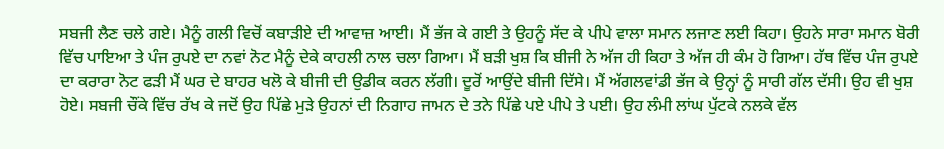ਸਬਜੀ ਲੈਣ ਚਲੇ ਗਏ। ਮੈਨੂੰ ਗਲੀ ਵਿਚੋਂ ਕਬਾੜੀਏ ਦੀ ਆਵਾਜ਼ ਆਈ। ਮੈਂ ਭੱਜ ਕੇ ਗਈ ਤੇ ਉਹਨੂੰ ਸੱਦ ਕੇ ਪੀਪੇ ਵਾਲਾ ਸਮਾਨ ਲਜਾਣ ਲਈ ਕਿਹਾ। ਉਹਨੇ ਸਾਰਾ ਸਮਾਨ ਬੋਰੀ ਵਿੱਚ ਪਾਇਆ ਤੇ ਪੰਜ ਰੁਪਏ ਦਾ ਨਵਾਂ ਨੋਟ ਮੈਨੂੰ ਦੇਕੇ ਕਾਹਲੀ ਨਾਲ ਚਲਾ ਗਿਆ। ਮੈਂ ਬੜੀ ਖੁਸ਼ ਕਿ ਬੀਜੀ ਨੇ ਅੱਜ ਹੀ ਕਿਹਾ ਤੇ ਅੱਜ ਹੀ ਕੰਮ ਹੋ ਗਿਆ। ਹੱਥ ਵਿੱਚ ਪੰਜ ਰੁਪਏ ਦਾ ਕਰਾਰਾ ਨੋਟ ਫੜੀ ਮੈਂ ਘਰ ਦੇ ਬਾਹਰ ਖਲੋ ਕੇ ਬੀਜੀ ਦੀ ਉਡੀਕ ਕਰਨ ਲੱਗੀ। ਦੂਰੋਂ ਆਉਂਦੇ ਬੀਜੀ ਦਿੱਸੇ। ਮੈਂ ਅੱਗਲਵਾਂਡੀ ਭੱਜ ਕੇ ਉਨ੍ਹਾਂ ਨੂੰ ਸਾਰੀ ਗੱਲ ਦੱਸੀ। ਉਹ ਵੀ ਖੁਸ਼ ਹੋਏ। ਸਬਜੀ ਚੌਂਕੇ ਵਿੱਚ ਰੱਖ ਕੇ ਜਦੋਂ ਉਹ ਪਿੱਛੇ ਮੁੜੇ ਉਹਨਾਂ ਦੀ ਨਿਗਾਹ ਜਾਮਨ ਦੇ ਤਨੇ ਪਿੱਛੇ ਪਏ ਪੀਪੇ ਤੇ ਪਈ। ਉਹ ਲੰਮੀ ਲਾਂਘ ਪੁੱਟਕੇ ਨਲਕੇ ਵੱਲ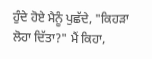ਹੁੰਦੇ ਹੋਏ ਮੈਨੂੰ ਪੁਛੱਦੇ, "ਕਿਹੜਾ ਲੋਹਾ ਦਿੱਤਾ?" ਮੈਂ ਕਿਹਾ,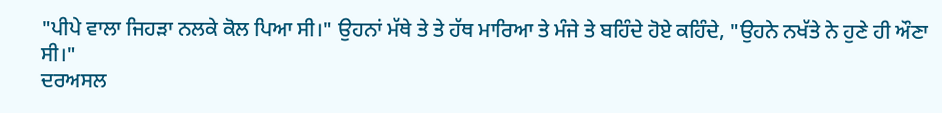"ਪੀਪੇ ਵਾਲਾ ਜਿਹੜਾ ਨਲਕੇ ਕੋਲ ਪਿਆ ਸੀ।" ਉਹਨਾਂ ਮੱਥੇ ਤੇ ਤੇ ਹੱਥ ਮਾਰਿਆ ਤੇ ਮੰਜੇ ਤੇ ਬਹਿੰਦੇ ਹੋਏ ਕਹਿੰਦੇ, "ਉਹਨੇ ਨਖੱਤੇ ਨੇ ਹੁਣੇ ਹੀ ਔਣਾ ਸੀ।"
ਦਰਅਸਲ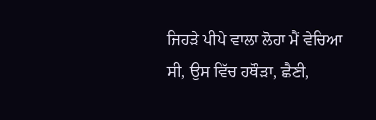ਜਿਹੜੇ ਪੀਪੇ ਵਾਲਾ ਲੋਹਾ ਮੈਂ ਵੇਚਿਆ ਸੀ, ਉਸ ਵਿੱਚ ਹਥੌੜਾ, ਛੈਣੀ,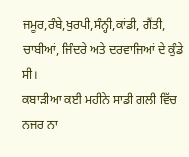ਜਮੂਰ,ਰੰਬੇ,ਖੁਰਪੀ,ਸੰਨ੍ਹੀ,ਕਾਂਡੀ, ਗੈਂਤੀ, ਚਾਬੀਆਂ, ਜਿੰਦਰੇ ਅਤੇ ਦਰਵਾਜਿਆਂ ਦੇ ਕੁੰਡੇ ਸੀ।
ਕਬਾੜੀਆ ਕਈ ਮਹੀਨੇ ਸਾਡੀ ਗਲੀ ਵਿੱਚ ਨਜਰ ਨਾ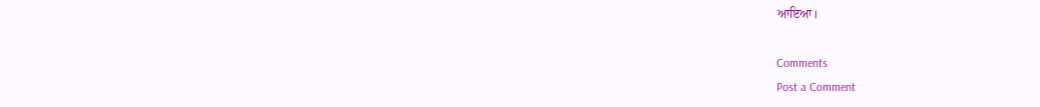ਆਇਆ।

Comments
Post a Comment